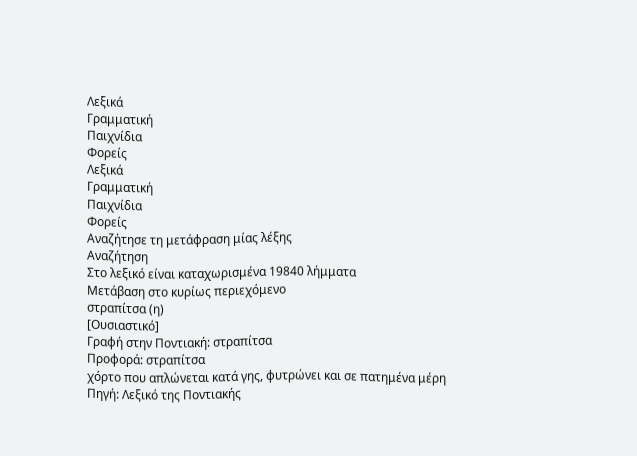Λεξικά
Γραμματική
Παιχνίδια
Φορείς
Λεξικά
Γραμματική
Παιχνίδια
Φορείς
Αναζήτησε τη μετάφραση μίας λέξης
Αναζήτηση
Στο λεξικό είναι καταχωρισμένα 19840 λήμματα
Μετάβαση στο κυρίως περιεχόμενο
στραπίτσα (η)
[Ουσιαστικό]
Γραφή στην Ποντιακή: στραπίτσα
Προφορά: στραπίτσα
χόρτο που απλώνεται κατά γης, φυτρώνει και σε πατημένα μέρη
Πηγή: Λεξικό της Ποντιακής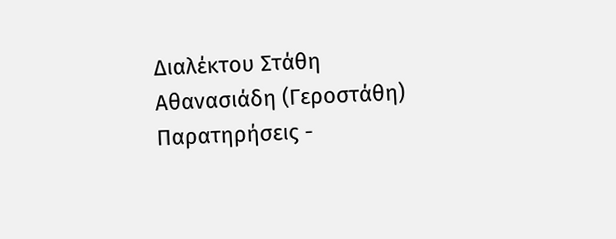Διαλέκτου Στάθη Αθανασιάδη (Γεροστάθη)
Παρατηρήσεις -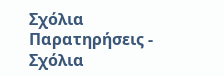Σχόλια
Παρατηρήσεις - Σχόλια